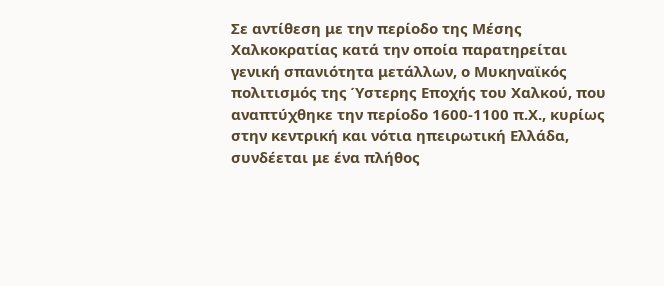Σε αντίθεση με την περίοδο της Μέσης Χαλκοκρατίας κατά την οποία παρατηρείται γενική σπανιότητα μετάλλων, ο Μυκηναϊκός πολιτισμός της Ύστερης Εποχής του Χαλκού, που αναπτύχθηκε την περίοδο 1600-1100 π.Χ., κυρίως στην κεντρική και νότια ηπειρωτική Ελλάδα, συνδέεται με ένα πλήθος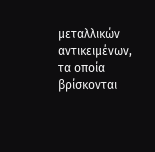μεταλλικών αντικειμένων, τα οποία βρίσκονται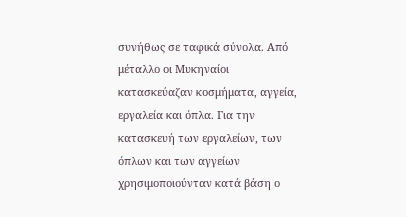συνήθως σε ταφικά σύνολα. Από μέταλλο οι Μυκηναίοι κατασκεύαζαν κοσμήματα, αγγεία, εργαλεία και όπλα. Για την κατασκευή των εργαλείων, των όπλων και των αγγείων χρησιμοποιούνταν κατά βάση ο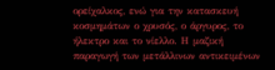ορείχαλκος, ενώ για την κατασκευή κοσμημάτων ο χρυσός, ο άργυρος, το ήλεκτρο και το νίελλο. Η μαζική παραγωγή των μετάλλινων αντικειμένων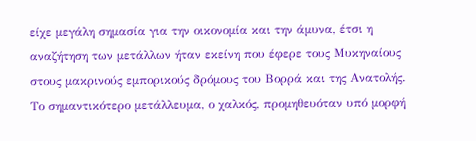είχε μεγάλη σημασία για την οικονομία και την άμυνα, έτσι η αναζήτηση των μετάλλων ήταν εκείνη που έφερε τους Μυκηναίους στους μακρινούς εμπορικούς δρόμους του Βορρά και της Ανατολής. Το σημαντικότερο μετάλλευμα, ο χαλκός, προμηθευόταν υπό μορφή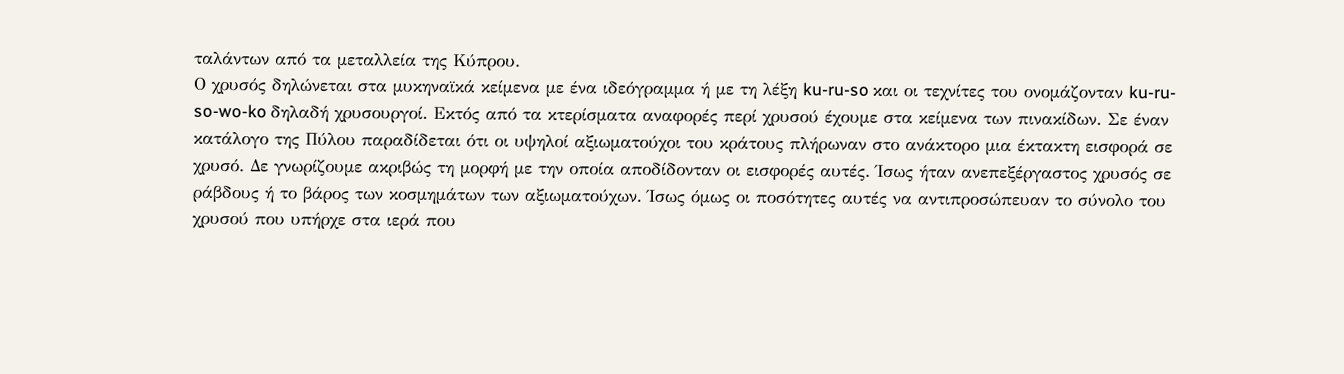ταλάντων από τα μεταλλεία της Κύπρου.
Ο χρυσός δηλώνεται στα μυκηναϊκά κείμενα με ένα ιδεόγραμμα ή με τη λέξη ku-ru-so και οι τεχνίτες του ονομάζονταν ku-ru-so-wo-ko δηλαδή χρυσουργοί. Εκτός από τα κτερίσματα αναφορές περί χρυσού έχουμε στα κείμενα των πινακίδων. Σε έναν κατάλογο της Πύλου παραδίδεται ότι οι υψηλοί αξιωματούχοι του κράτους πλήρωναν στο ανάκτορο μια έκτακτη εισφορά σε χρυσό. Δε γνωρίζουμε ακριβώς τη μορφή με την οποία αποδίδονταν οι εισφορές αυτές. Ίσως ήταν ανεπεξέργαστος χρυσός σε ράβδους ή το βάρος των κοσμημάτων των αξιωματούχων. Ίσως όμως οι ποσότητες αυτές να αντιπροσώπευαν το σύνολο του χρυσού που υπήρχε στα ιερά που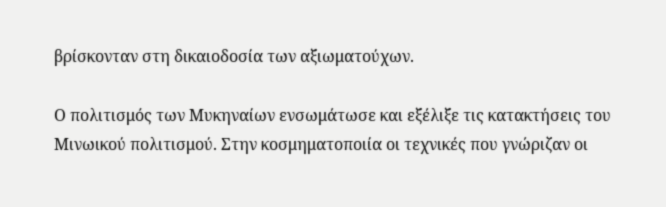βρίσκονταν στη δικαιοδοσία των αξιωματούχων.

Ο πολιτισμός των Μυκηναίων ενσωμάτωσε και εξέλιξε τις κατακτήσεις του Μινωικού πολιτισμού. Στην κοσμηματοποιία οι τεχνικές που γνώριζαν οι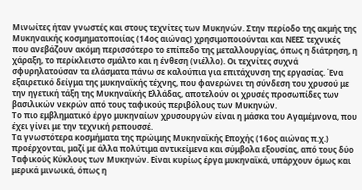Μινωίτες ήταν γνωστές και στους τεχνίτες των Μυκηνών. Στην περίοδο της ακμής της Μυκηναικής κοσμηματοποιίας (14ος αιώνας) χρησιμοποιούνται και ΝΕΕΣ τεχνικές που ανεβάζουν ακόμη περισσότερο το επίπεδο της μεταλλουργίας, όπως η διάτρηση, η χάραξη, το περίκλειστο σμάλτο και η ένθεση (νιέλλο). Οι τεχνίτες συχνά σφυρηλατούσαν τα ελάσματα πάνω σε καλούπια για επιτάχυνση της εργασίας. Ένα εξαιρετικό δείγμα της μυκηναϊκής τέχνης, που φανερώνει τη σύνδεση του χρυσού με την ηγετική τάξη της Μυκηναϊκής Ελλάδας, αποτελούν οι χρυσές προσωπίδες των βασιλικών νεκρών από τους ταφικούς περιβόλους των Μυκηνών.
Το πιο εμβληματικό έργο μυκηναίων χρυσουργών είναι η μάσκα του Αγαμέμνονα, που έχει γίνει με την τεχνική ρεπουσσέ.
Τα γνωστότερα κοσμήματα της πρώιμης Μυκηναϊκής Εποχής (16ος αιώνας π.χ.) προέρχονται, μαζί µε άλλα πολύτιμα αντικείμενα και σύμβολα εξουσίας, από τους δύο Ταφικούς Κύκλους των Μυκηνών. Είναι κυρίως έργα μυκηναϊκά, υπάρχουν όμως και μερικά μινωικά, όπως η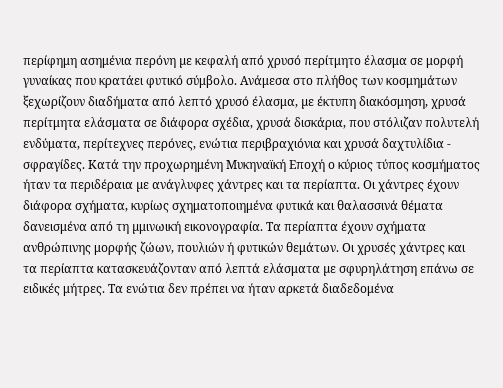περίφημη ασημένια περόνη µε κεφαλή από χρυσό περίτμητο έλασμα σε μορφή γυναίκας που κρατάει φυτικό σύμβολο. Ανάμεσα στο πλήθος των κοσμημάτων ξεχωρίζουν διαδήματα από λεπτό χρυσό έλασμα, µε έκτυπη διακόσμηση, χρυσά περίτμητα ελάσματα σε διάφορα σχέδια, χρυσά δισκάρια, που στόλιζαν πολυτελή ενδύματα, περίτεχνες περόνες, ενώτια περιβραχιόνια και χρυσά δαχτυλίδια - σφραγίδες. Κατά την προχωρημένη Μυκηναϊκή Εποχή ο κύριος τύπος κοσμήματος ήταν τα περιδέραια µε ανάγλυφες χάντρες και τα περίαπτα. Οι χάντρες έχουν διάφορα σχήματα, κυρίως σχηματοποιημένα φυτικά και θαλασσινά θέματα δανεισμένα από τη µμινωική εικονογραφία. Τα περίαπτα έχουν σχήματα ανθρώπινης μορφής ζώων, πουλιών ή φυτικών θεμάτων. Οι χρυσές χάντρες και τα περίαπτα κατασκευάζονταν από λεπτά ελάσματα µε σφυρηλάτηση επάνω σε ειδικές μήτρες. Τα ενώτια δεν πρέπει να ήταν αρκετά διαδεδομένα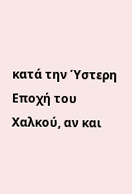κατά την Ύστερη Εποχή του Χαλκού, αν και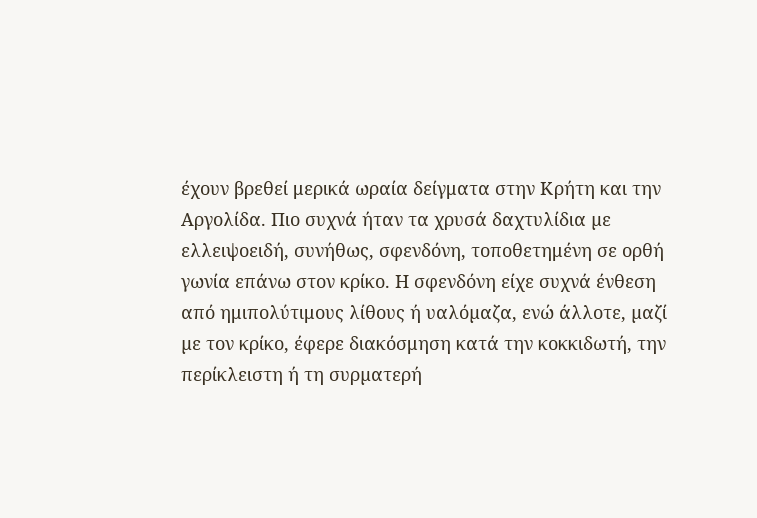έχουν βρεθεί μερικά ωραία δείγματα στην Κρήτη και την Αργολίδα. Πιο συχνά ήταν τα χρυσά δαχτυλίδια µε ελλειψοειδή, συνήθως, σφενδόνη, τοποθετημένη σε ορθή γωνία επάνω στον κρίκο. Η σφενδόνη είχε συχνά ένθεση από ημιπολύτιμους λίθους ή υαλόµαζα, ενώ άλλοτε, µαζί µε τον κρίκο, έφερε διακόσμηση κατά την κοκκιδωτή, την περίκλειστη ή τη συρµατερή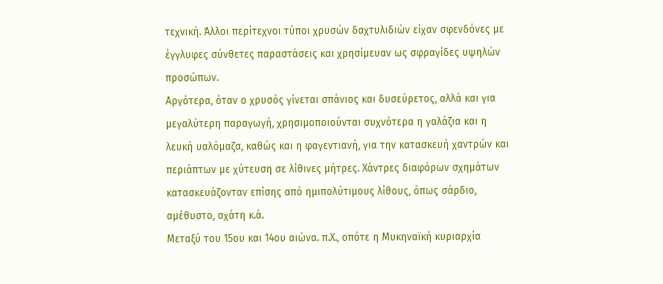τεχνική. Άλλοι περίτεχνοι τύποι χρυσών δαχτυλιδιών είχαν σφενδόνες µε έγγλυφες σύνθετες παραστάσεις και χρησίμευαν ως σφραγίδες υψηλών προσώπων.
Αργότερα, όταν ο χρυσός γίνεται σπάνιος και δυσεύρετος, αλλά και για μεγαλύτερη παραγωγή, χρησιμοποιούνται συχνότερα η γαλάζια και η λευκή υαλόµαζα, καθώς και η φαγεντιανή, για την κατασκευή χαντρών και περιάπτων µε χύτευση σε λίθινες μήτρες. Χάντρες διαφόρων σχημάτων κατασκευάζονταν επίσης από ημιπολύτιμους λίθους, όπως σάρδιο, αµέθυστο, αχάτη κ.ά.
Μεταξύ του 15ου και 14ου αιώνα. π.Χ., οπότε η Μυκηναϊκή κυριαρχία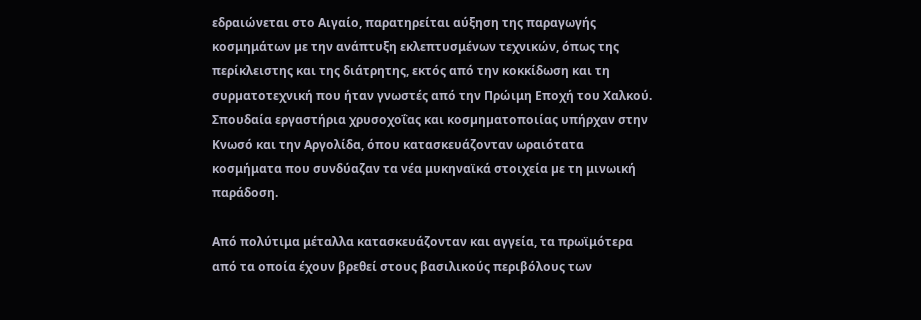εδραιώνεται στο Αιγαίο, παρατηρείται αύξηση της παραγωγής κοσμημάτων µε την ανάπτυξη εκλεπτυσμένων τεχνικών, όπως της περίκλειστης και της διάτρητης, εκτός από την κοκκίδωση και τη συρµατοτεχνική που ήταν γνωστές από την Πρώιμη Εποχή του Χαλκού.
Σπουδαία εργαστήρια χρυσοχοΐας και κοσµηµατοποιίας υπήρχαν στην Κνωσό και την Αργολίδα, όπου κατασκευάζονταν ωραιότατα κοσμήματα που συνδύαζαν τα νέα μυκηναϊκά στοιχεία µε τη μινωική παράδοση.

Από πολύτιμα μέταλλα κατασκευάζονταν και αγγεία, τα πρωϊμότερα από τα οποία έχουν βρεθεί στους βασιλικούς περιβόλους των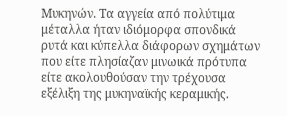Μυκηνών. Τα αγγεία από πολύτιμα μέταλλα ήταν ιδιόμορφα σπονδικά ρυτά και κύπελλα διάφορων σχημάτων που είτε πλησίαζαν μινωικά πρότυπα είτε ακολουθούσαν την τρέχουσα εξέλιξη της μυκηναϊκής κεραμικής.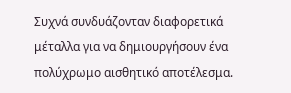Συχνά συνδυάζονταν διαφορετικά μέταλλα για να δημιουργήσουν ένα πολύχρωμο αισθητικό αποτέλεσμα.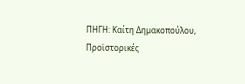ΠΗΓΗ: Καίτη Δηµακοπούλου, Προϊστορικές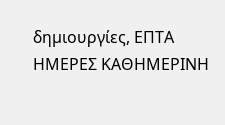δηµιουργίες, ΕΠΤΑ ΗΜΕΡΕΣ ΚΑΘΗΜΕΡΙΝΗ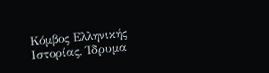Κόμβος Ελληνικής Ιστορίας, Ίδρυμα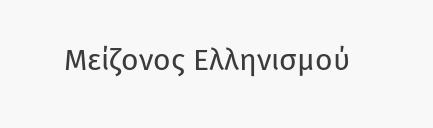Μείζονος Ελληνισμού